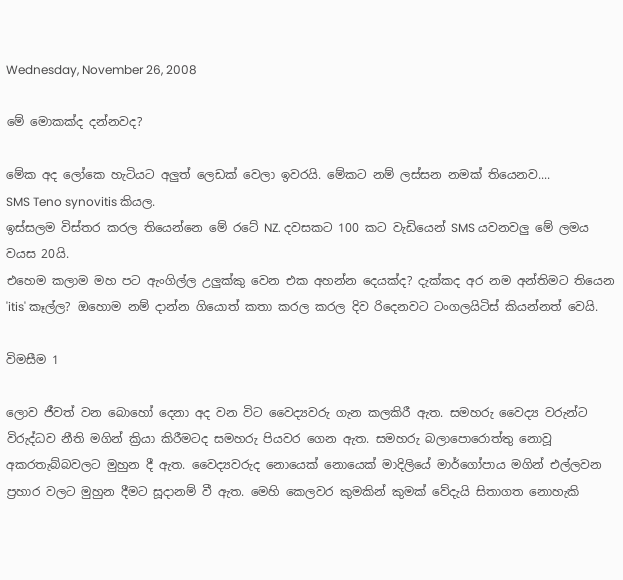Wednesday, November 26, 2008

මේ මොකක්ද දන්නවද?

මේක අද ලෝකෙ හැටියට අලුත් ලෙඩක් වෙලා ඉවරයි. මේකට නම් ලස්සන නමක් තියෙනව....
SMS Teno synovitis කියල.
ඉස්සලම විස්තර කරල තියෙන්නෙ මේ රටේ NZ. දවසකට 100 කට වැඩියෙන් SMS යවනවලු මේ ලමය වයස 20යි.
එහෙම කලාම මහ පට ඇංගිල්ල උලුක්කු වෙන එක අහන්න දෙයක්ද? දැක්කද අර නම අන්තිමට තියෙන 'itis' කෑල්ල? ඔහොම නම් දාන්න ගියොත් කතා කරල කරල දිව රිදෙනවට ටංගලයිටිස් කියන්නත් වෙයි.

විමසීම 1

ලොව ජීවත් වන බොහෝ දෙනා අද වන විට වෛද්‍යවරු ගැන කලකිරී ඇත. සමහරු වෛද්‍ය වරුන්ට විරුද්ධව නීති මගින් ක්‍රියා කිරීමටද සමහරු පියවර ගෙන ඇත. සමහරු බලාපොරොත්තු නොවූ අකරතැබ්බවලට මුහුන දී ඇත. වෛද්‍යවරුද නොයෙක් නොයෙක් මාදිලියේ මාර්ගෝපාය මගින් එල්ලවන ප්‍රහාර වලට මුහුන දීමට සූදානම් වී ඇත. මෙහි කෙලවර කුමකින් කුමක් වේදැයි සිතාගත නොහැකි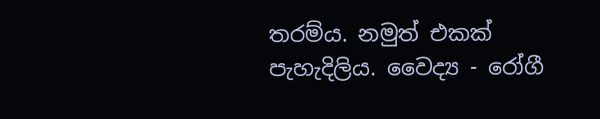තරම්ය. නමුත් එකක් පැහැදිලිය. වෛද්‍ය - රෝගී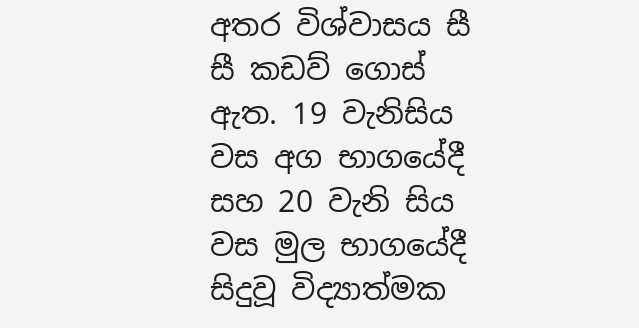අතර විශ්වාසය සී සී කඩව් ගොස් ඇත. 19 වැනිසිය වස අග භාගයේදී සහ 20 වැනි සිය වස මුල භාගයේදී සිදුවූ විද්‍යාත්මක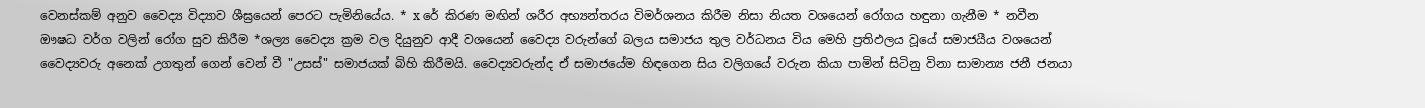වෙනස්කම් අනුව වෛද්‍ය විද්‍යාව ශීඝ්‍රයෙන් පෙරට පැමිනියේය. * x රේ කිරණ මඟින් ශරීර අභ්‍යන්තරය විමර්ශනය කිරීම නිසා නියත වශයෙන් රෝගය හඳුනා ගැනීම * නවීන ඖෂධ වර්ග වලින් රෝග සුව කිරීම *ශල්‍ය වෛද්‍ය ක්‍රම වල දියුනුව ආදී වශයෙන් වෛද්‍ය වරුන්ගේ බලය සමාජය තුල වර්ධනය විය මෙහි ප්‍රතිඵලය වූයේ සමාජයීය වශයෙන් වෛද්‍යවරු අනෙක් උගතුන් ගෙන් වෙන් වී "උසස්" සමාජයක් බිහි කිරීමයි. වෛද්‍යවරුන්ද ඒ සමාජයේම හිඳගෙන සිය වලිගයේ වරුන කියා පාමින් සිටිනු විනා සාමාන්‍ය ජනී ජනයා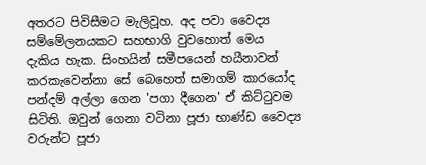අතරට පිවිසීමට මැලිවූහ. අද පවා වෛද්‍ය සම්මේලනයකට සහභාගි වුවහොත් මෙය දැකිය හැක. සිංහයින් සමීපයෙන් හයීනාවන් කරකැවෙන්නා සේ බෙහෙත් සමාගම් කාරයෝද පන්දම් අල්ලා ගෙන 'පගා දීගෙන' ඒ කිට්ටුවම සිටිති. ඔවුන් ගෙනා වටිනා පූජා භාණ්ඩ වෛද්‍ය වරුන්ට පූජා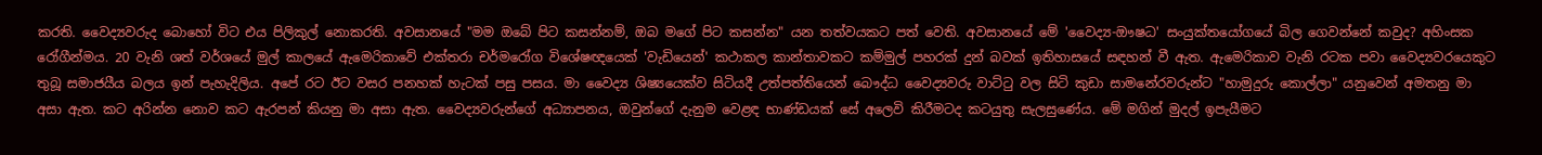කරති. වෛද්‍යවරුද බොහෝ විට එය පිලිකුල් නොකරති. අවසානයේ "මම ඔබේ පිට කසන්නම්, ඔබ මගේ පිට කසන්න" යන තත්වයකට පත් වෙති. අවසානයේ මේ 'වෛද්‍ය-ඖෂධ' සංයුක්තයෝගයේ බිල ගෙවන්නේ කවුද? අහිංසක රෝගීන්මය. 20 වැනි ශත් වර්ශයේ මුල් කාලයේ ඇමෙරිකාවේ එක්තරා චර්මරෝග විශේෂඥයෙක් 'වැඩියෙන්' කථාකල කාන්තාවකට කම්මුල් පහරක් දුන් බවක් ඉතිහාසයේ සඳහන් වී ඇත. ඇමෙරිකාව වැනි රටක පවා වෛද්‍යවරයෙකුට තුබූ සමාජයීය බලය ඉන් පැහැදිලිය. අපේ රට ඊට වසර පනහක් හැටක් පසු පසය. මා වෛද්‍ය ශිෂ්‍යයෙක්ව සිටියදී උත්පත්තියෙන් බෞද්ධ වෛද්‍යවරු වාට්ටු වල සිටි කුඩා සාමනේරවරුන්ට "හාමුදුරු කොල්ලා" යනුවෙන් අමතනු මා අසා ඇත. කට අරින්න නොව කට ඇරපන් කියනු මා අසා ඇත. වෛද්‍යවරුන්ගේ අධ්‍යාපනය, ඔවුන්ගේ දැනුම වෙළඳ භාණ්ඩයක් සේ අලෙවි කිරීමටද කටයුතු සැලසුණේය. මේ මගින් මුදල් ඉපැයීමට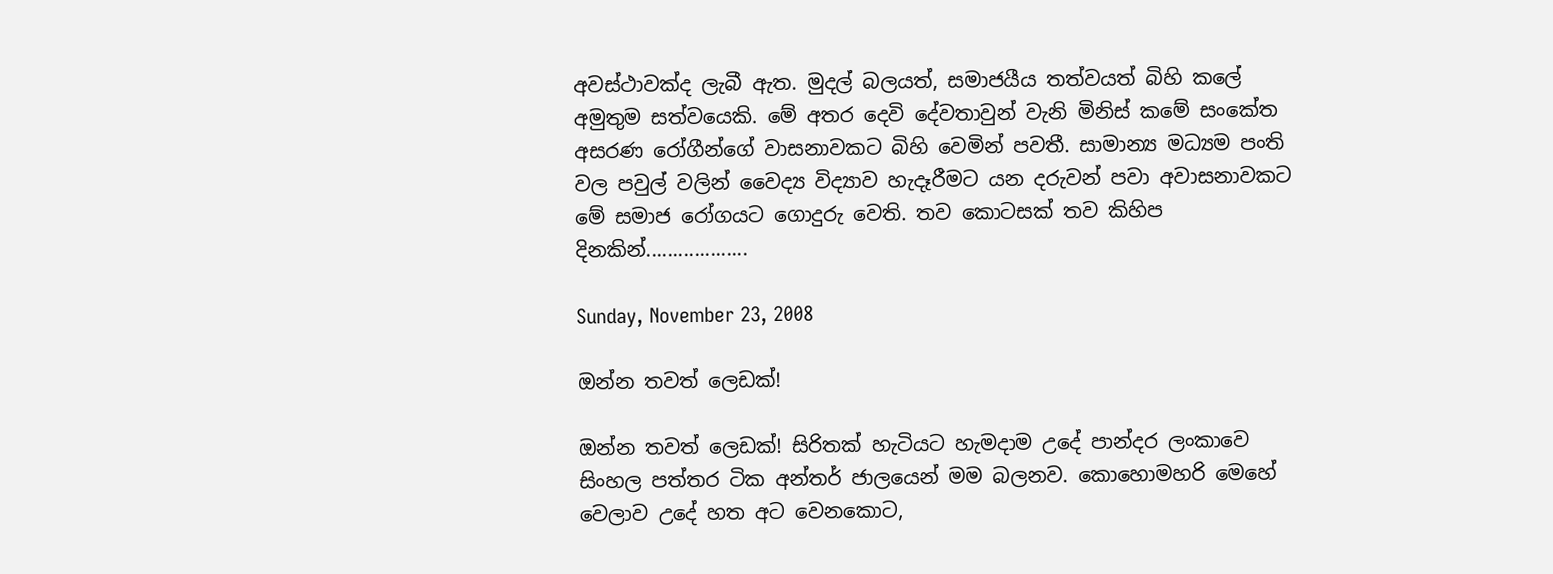අවස්ථාවක්ද ලැබී ඇත. මුදල් බලයත්, සමාජයීය තත්වයත් බිහි කලේ අමුතුම සත්වයෙකි. මේ අතර දෙවි දේවතාවුන් වැනි මිනිස් කමේ සංකේත අසරණ රෝගීන්ගේ වාසනාවකට බිහි වෙමින් පවතී. සාමාන්‍ය මධ්‍යම පංති වල පවුල් වලින් වෛද්‍ය විද්‍යාව හැදෑරීමට යන දරුවන් පවා අවාසනාවකට මේ සමාජ රෝගයට ගොදුරු වෙති. තව කොටසක් තව කිහිප දිනකින්...................

Sunday, November 23, 2008

ඔන්න තවත් ලෙඩක්!

ඔන්න තවත් ලෙඩක්! සිරිතක් හැටියට හැමදාම උදේ පාන්දර ලංකාවෙ සිංහල පත්තර ටික අන්තර් ජාලයෙන් මම බලනව. කොහොමහරි මෙහේ වෙලාව උදේ හත අට වෙනකොට,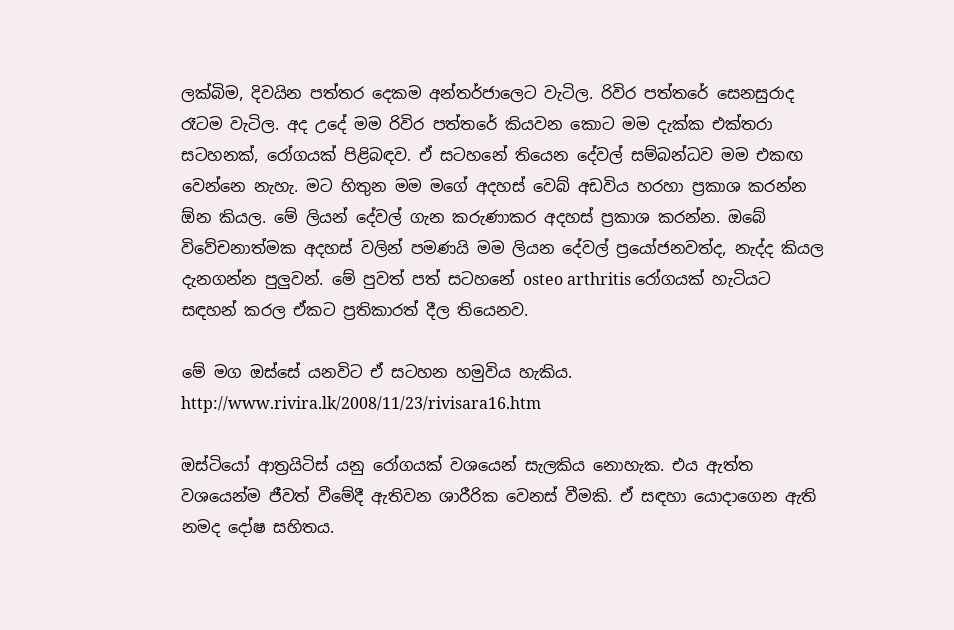ලක්බිම, දිවයින පත්තර දෙකම අන්තර්ජාලෙට වැටිල. රිවිර පත්තරේ සෙනසුරාද රෑටම වැටිල. අද උදේ මම රිවිර පත්තරේ කියවන කොට මම දැක්ක එක්තරා සටහනක්, රෝගයක් පිළිබඳව. ඒ සටහනේ තියෙන දේවල් සම්බන්ධව මම එකඟ වෙන්නෙ නැහැ. මට හිතුන මම මගේ අදහස් වෙබ් අඩවිය හරහා ප්‍රකාශ කරන්න ඕන කියල. මේ ලියන් දේවල් ගැන කරුණාකර අදහස් ප්‍රකාශ කරන්න. ඔබේ විවේචනාත්මක අදහස් වලින් පමණයි මම ලියන දේවල් ප්‍රයෝජනවත්ද, නැද්ද කියල දැනගන්න පුලුවන්. මේ පුවත් පත් සටහනේ osteo arthritis රෝගයක් හැටියට සඳහන් කරල ඒකට ප්‍රතිකාරත් දීල තියෙනව.

මේ මග ඔස්සේ යනවිට ඒ සටහන හමුවිය හැකිය. http://www.rivira.lk/2008/11/23/rivisara16.htm

ඔස්ටියෝ ආත්‍රයිටිස් යනු රෝගයක් වශයෙන් සැලකිය නොහැක. එය ඇත්ත වශයෙන්ම ජීවත් වීමේදී ඇතිවන ශාරීරික වෙනස් වීමකි. ඒ සඳහා යොදාගෙන ඇති නමද දෝෂ සහිතය.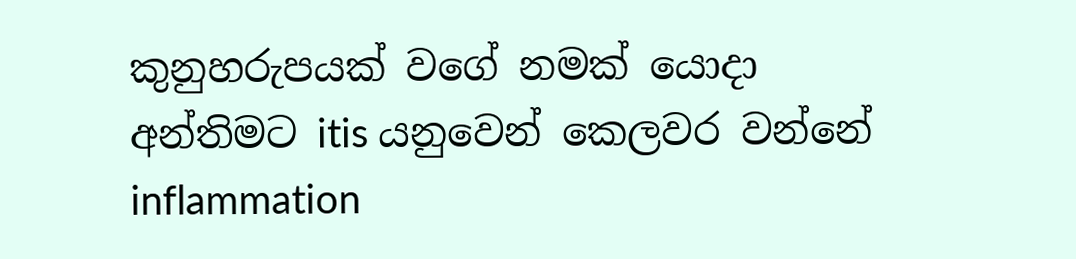කුනුහරුපයක් වගේ නමක් යොදා අන්තිමට itis යනුවෙන් කෙලවර වන්නේ inflammation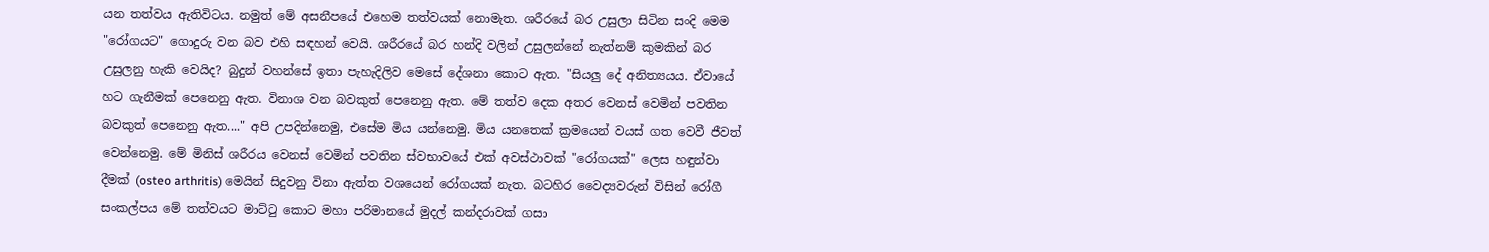යන තත්වය ඇතිවිටය. නමුත් මේ අසනීපයේ එහෙම තත්වයක් නොමැත. ශරීරයේ බර උසුලා සිටින සංදි මෙම "රෝගයට" ගොදුරු වන බව එහි සඳහන් වෙයි. ශරීරයේ බර හන්දි වලින් උසුලන්නේ නැත්නම් කුමකින් බර උසුලනු හැකි වෙයිද? බුදුන් වහන්සේ ඉතා පැහැදිලිව මෙසේ දේශනා කොට ඇත. "සියලු දේ අනිත්‍යයය. ඒවායේ හට ගැනීමක් පෙනෙනු ඇත. විනාශ වන බවකුත් පෙනෙනු ඇත. මේ තත්ව දෙක අතර වෙනස් වෙමින් පවතින බවකුත් පෙනෙනු ඇත...." අපි උපදින්නෙමු, එසේම මිය යන්නෙමු. මිය යනතෙක් ක්‍රමයෙන් වයස් ගත වෙවී ජීවත් වෙන්නෙමු. මේ මිනිස් ශරීරය වෙනස් වෙමින් පවතින ස්වභාවයේ එක් අවස්ථාවක් "රෝගයක්" ලෙස හඳුන්වා දීමක් (osteo arthritis) මෙයින් සිදුවනු විනා ඇත්ත වශයෙන් රෝගයක් නැත. බටහිර වෛද්‍යවරුන් විසින් රෝගී සංකල්පය මේ තත්වයට මාට්ටු කොට මහා පරිමානයේ මුදල් කන්දරාවක් ගසා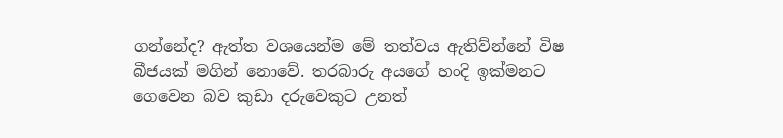ගන්නේද? ඇත්ත වශයෙන්ම මේ තත්වය ඇතිව්න්නේ විෂ බීජයක් මගින් නොවේ. තරබාරු අයගේ හංදි ඉක්මනට ගෙවෙන බව කුඩා දරුවෙකුට උනත්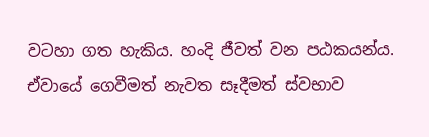වටහා ගත හැකිය. හංදි ජීවත් වන පඨකයන්ය. ඒවායේ ගෙවීමත් නැවත සෑදීමත් ස්වභාව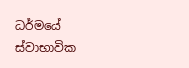ධර්මයේ ස්වාභාවික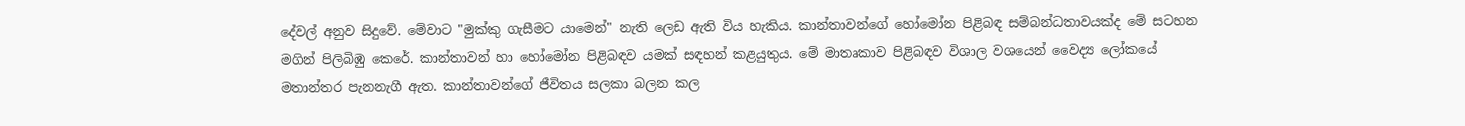දේවල් අනුව සිදුවේ. මේවාට "මුක්කු ගැසීමට යාමෙන්" නැති ලෙඩ ඇති විය හැකිය. කාන්තාවන්ගේ හෝමෝන පිළිබඳ සම්බන්ධතාවයක්ද මේ සටහන මගින් පිලිබිඹු කෙරේ. කාන්තාවන් හා හෝමෝන පිළිබඳව යමක් සඳහන් කළයුතුය. මේ මාතෘකාව පිළිබඳව විශාල වශයෙන් වෛද්‍ය ලෝකයේ මතාන්තර පැනනැගී ඇත. කාන්තාවන්ගේ ජීවිතය සලකා බලන කල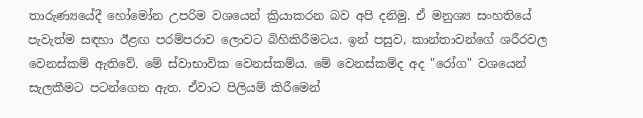තාරුණ්‍යයේදී හෝමෝන උපරිම වශයෙන් ක්‍රියාකරන බව අපි දනිමු. ඒ මනුශ්‍ය සංහතියේ පැවැත්ම සඳහා ඊළඟ පරම්පරාව ලොවට බිහිකිරීමටය. ඉන් පසුව, කාන්තාවන්ගේ ශරීරවල වෙනස්කම් ඇතිවේ. මේ ස්වාභාවික වෙනස්කම්ය. මේ වෙනස්කම්ද අද "රෝග" වශයෙන් සැලකීමට පටන්ගෙන ඇත. ඒවාට පිලියම් කිරීමෙන්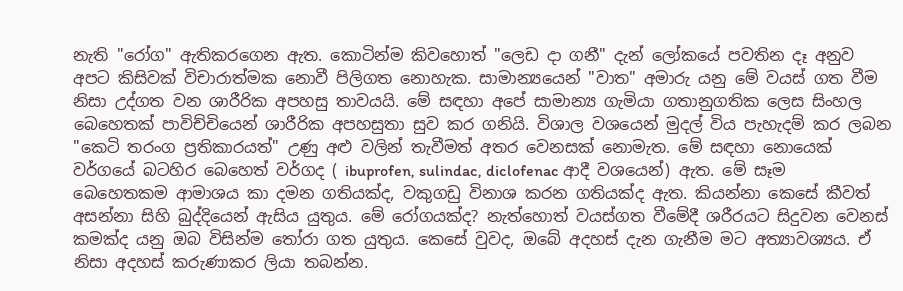නැති "රෝග" ඇතිකරගෙන ඇත. කොටින්ම කිවහොත් "ලෙඩ දා ගනී" දැන් ලෝකයේ පවතින දෑ අනුව අපට කිසිවක් විචාරාත්මක නොවී පිලිගත නොහැක. සාමාන්‍යයෙන් "වාත" අමාරු යනු මේ වයස් ගත වීම නිසා උද්ගත වන ශාරීරික අපහසු තාවයයි. මේ සඳහා අපේ සාමාන්‍ය ගැමියා ගතානුගතික ලෙස සිංහල බෙහෙතක් පාවිච්චියෙන් ශාරීරික අපහසුතා සුව කර ගනියි. විශාල වශයෙන් මුදල් විය පැහැදම් කර ලබන "කෙටි තරංග ප්‍රතිකාරයත්" උණු අළු වලින් තැවීමත් අතර වෙනසක් නොමැත. මේ සඳහා නොයෙක් වර්ගයේ බටහිර බෙහෙත් වර්ගද ( ibuprofen, sulindac, diclofenac ආදී වශයෙන්) ඇත. මේ සෑම බෙහෙතකම ආමාශය කා දමන ගතියක්ද, වකුගඩු විනාශ කරන ගතියක්ද ඇත. කියන්නා කෙසේ කීවත් අසන්නා සිහි බුද්දියෙන් ඇසිය යුතුය. මේ රෝගයක්ද? නැත්හොත් වයස්ගත වීමේදී ශරීරයට සිදුවන වෙනස් කමක්ද යනු ඔබ විසින්ම තෝරා ගත යුතුය. කෙසේ වුවද, ඔබේ අදහස් දැන ගැනීම මට අත්‍යාවශ්‍යය. ඒ නිසා අදහස් කරුණාකර ලියා තබන්න.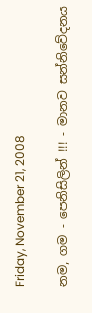Friday, November 21, 2008

නම, ගම - පෙනිසිලින් !!! - මානව සන්නිවේදනය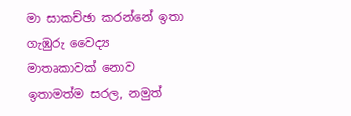මා සාකච්ඡා කරන්නේ ඉතා ගැඹුරු වෛද්‍ය මාතෘකාවක් නොව ඉතාමත්ම සරල, නමුත්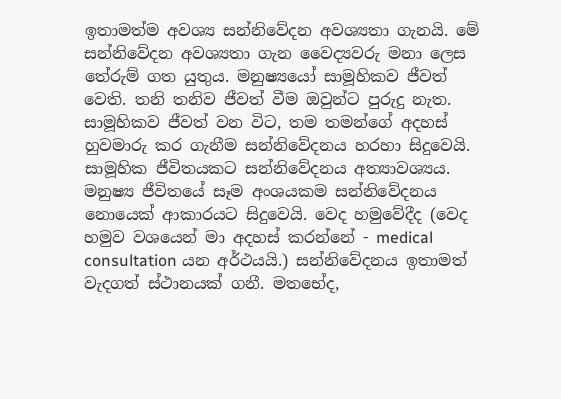ඉතාමත්ම අවශ්‍ය සන්නිවේදන අවශ්‍යතා ගැනයි. මේ සන්නිවේදන අවශ්‍යතා ගැන වෛද්‍යවරු මනා ලෙස තේරුම් ගත යුතුය. මනුෂ්‍යයෝ සාමූහිකව ජීවත් වෙති. තනි තනිව ජීවත් වීම ඔවුන්ට පුරුදු නැත. සාමූහිකව ජීවත් වන විට, තම තමන්ගේ අදහස් හුවමාරු කර ගැනීම සන්නිවේදනය හරහා සිදුවෙයි. සාමූහික ජීවිතයකට සන්නිවේදනය අත්‍යාවශ්‍යය. මනුෂ්‍ය ජීවිතයේ සෑම අංශයකම සන්නිවේදනය නොයෙක් ආකාරයට සිදුවෙයි. වෙද හමුවේදීද (වෙද හමුව වශයෙන් මා අදහස් කරන්නේ - medical consultation යන අර්ථයයි.) සන්නිවේදනය ඉතාමත් වැදගත් ස්ථානයක් ගනී. මතභේද,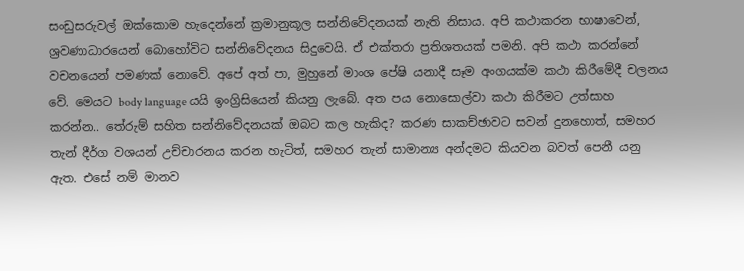සංඩුසරුවල් ඔක්කොම හැදෙන්නේ ක්‍රමානුකූල සන්නිවේදනයක් නැති නිසාය. අපි කථාකරන භාෂාවෙන්, ශ්‍රවණාධාරයෙන් බොහෝවිට සන්නිවේදනය සිදුවෙයි. ඒ එක්තරා ප්‍රතිශතයක් පමනි. අපි කථා කරන්නේ වචනයෙන් පමණක් නොවේ. අපේ අත් පා, මුහුනේ මාංශ පේෂි යනාදී සෑම අංගයක්ම කථා කිරීමේදී චලනය වේ. මෙයට body language යයි ඉංග්‍රිසියෙන් කියනු ලැබේ. අත පය නොසොල්වා කථා කිරීමට උත්සාහ කරන්න.. තේරුම් සහිත සන්නිවේදනයක් ඔබට කල හැකිද? කරණ සාකච්ඡාවට සවන් දුනහොත්, සමහර තැන් දීර්ග වශයන් උච්චාරනය කරන හැටිත්, සමහර තැන් සාමාන්‍ය අන්දමට කියවන බවත් පෙනී යනු ඇත. එසේ නම් මානව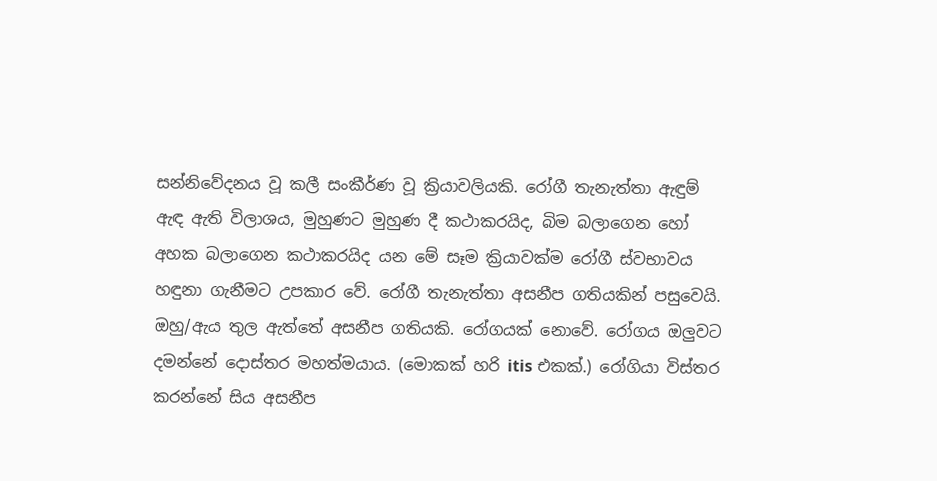සන්නිවේදනය වූ කලී සංකීර්ණ වූ ක්‍රියාවලියකි. රෝගී තැනැත්තා ඇඳුම් ඇඳ ඇති විලාශය, මුහුණට මුහුණ දී කථාකරයිද, බිම බලාගෙන හෝ අහක බලාගෙන කථාකරයිද යන මේ සෑම ක්‍රියාවක්ම රෝගී ස්වභාවය හඳුනා ගැනීමට උපකාර වේ. රෝගී තැනැත්තා අසනීප ගතියකින් පසුවෙයි. ඔහු/ඇය තුල ඇත්තේ අසනීප ගතියකි. රෝගයක් නොවේ. රෝගය ඔලුවට දමන්නේ දොස්තර මහත්මයාය. (මොකක් හරි itis එකක්.) රෝගියා විස්තර කරන්නේ සිය අසනීප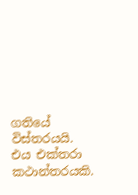ගතියේ විස්තරයයි. එය එක්තරා කථාන්තරයකි.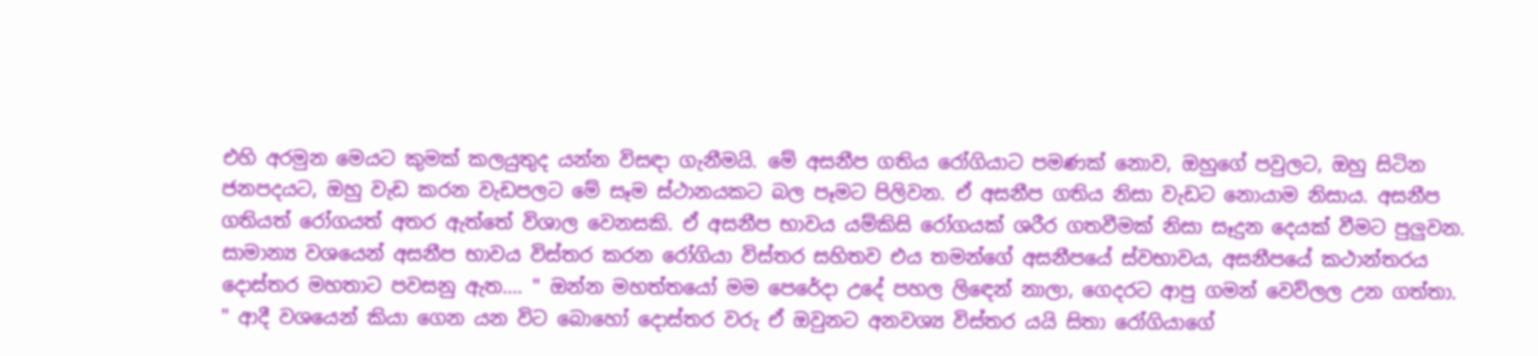එහි අරමුන මෙයට කුමක් කලයුතුද යන්න විසඳා ගැනීමයි. මේ අසනීප ගතිය රෝගියාට පමණක් නොව, ඔහුගේ පවුලට, ඔහු සිටින ජනපදයට, ඔහු වැඩ කරන වැඩපලට මේ සෑම ස්ථානයකට බල පෑමට පිලිවන. ඒ අසනීප ගතිය නිසා වැඩට නොයාම නිසාය. අසනීප ගතියත් රෝගයත් අතර ඇත්තේ විශාල වෙනසකි. ඒ අසනීප භාවය යම්කිසි රෝගයක් ශරීර ගතවීමක් නිසා සෑදුන දෙයක් වීමට පුලුවන. සාමාන්‍ය වශයෙන් අසනීප භාවය විස්තර කරන රෝගියා විස්තර සහිතව එය තමන්ගේ අසනීපයේ ස්වභාවය, අසනීපයේ කථාන්තරය දොස්තර මහතාට පවසනු ඇත.... " ඔන්න මහත්තයෝ මම පෙරේදා උදේ පහල ලිඳෙන් නාලා, ගෙදරට ආපු ගමන් වෙව්ලල උන ගත්තා. " ආදී වශයෙන් කියා ගෙන යන විට බොහෝ දොස්තර වරු ඒ ඔවුනට අනවශ්‍ය විස්තර යයි සිතා රෝගියාගේ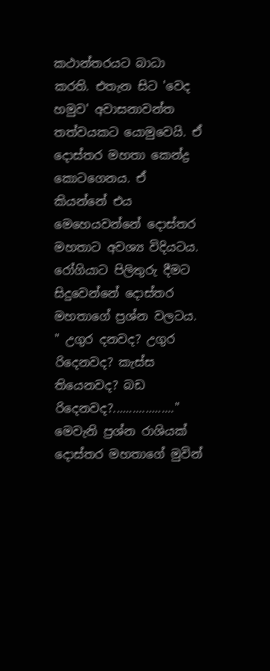කථාන්තරයට බාධා කරති. එතැන සිට 'වෙද හමුව' අවාසනාවන්ත තත්වයකට යොමුවෙයි. ඒ දොස්තර මහතා කෙන්ද්‍ර කොටගෙනය. ඒ කියන්නේ එය මෙහෙයවන්නේ දොස්තර මහතාට අවශ්‍ය විදියටය. රෝගියාට පිලිතුරු දීමට සිදුවෙන්නේ දොස්තර මහතාගේ ප්‍රශ්න වලටය. " උගුර දනවද? උගුර රිදෙනවද? කැස්ස තියෙනවද? බඩ රිදෙනවද?..................." මෙවැනි ප්‍රශ්න රාශියක් දොස්තර මහතාගේ මුවින්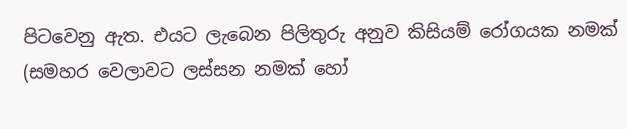පිටවෙනු ඇත. එයට ලැබෙන පිලිතුරු අනුව කිසියම් රෝගයක නමක් (සමහර වෙලාවට ලස්සන නමක් හෝ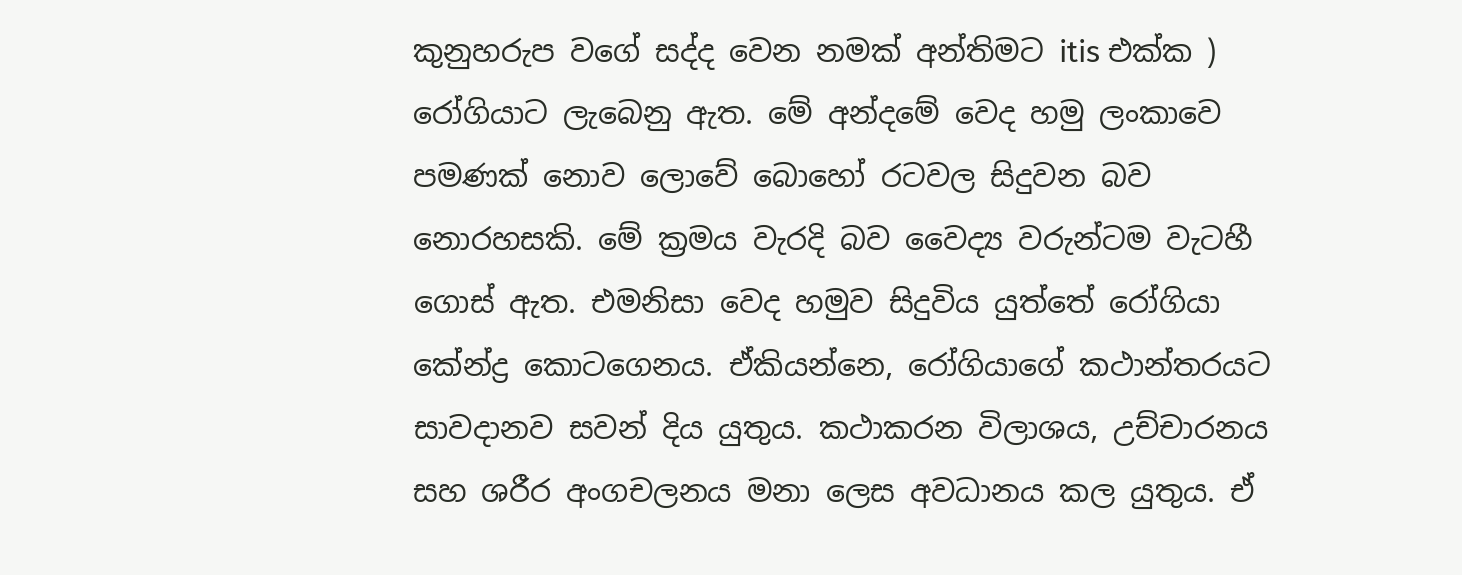කුනුහරුප වගේ සද්ද වෙන නමක් අන්තිමට itis එක්ක ) රෝගියාට ලැබෙනු ඇත. මේ අන්දමේ වෙද හමු ලංකාවෙ පමණක් නොව ලොවේ බොහෝ රටවල සිදුවන බව නොරහසකි. මේ ක්‍රමය වැරදි බව වෛද්‍ය වරුන්ටම වැටහී ගොස් ඇත. එමනිසා වෙද හමුව සිදුවිය යුත්තේ රෝගියා කේන්ද්‍ර කොටගෙනය. ඒකියන්නෙ, රෝගියාගේ කථාන්තරයට සාවදානව සවන් දිය යුතුය. කථාකරන විලාශය, උච්චාරනය සහ ශරීර අංගචලනය මනා ලෙස අවධානය කල යුතුය. ඒ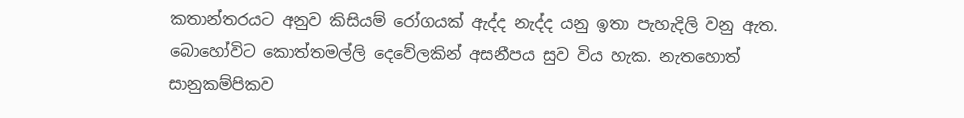කතාන්තරයට අනුව කිසියම් රෝගයක් ඇද්ද නැද්ද යනු ඉතා පැහැදිලි වනු ඇත. බොහෝවිට කොත්තමල්ලි දෙවේලකින් අසනීපය සුව විය හැක. නැතහොත් සානුකම්පිකව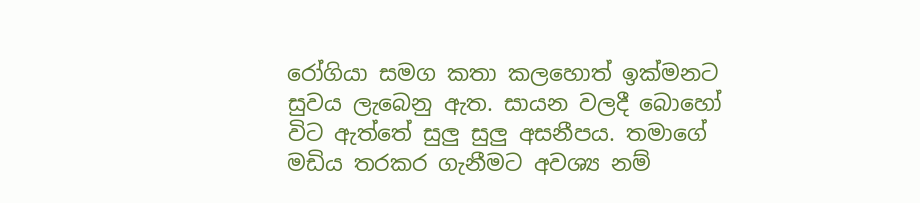රෝගියා සමග කතා කලහොත් ඉක්මනට සුවය ලැබෙනු ඇත. සායන වලදී බොහෝ විට ඇත්තේ සුලු සුලු අසනීපය. තමාගේ මඩිය තරකර ගැනීමට අවශ්‍ය නම්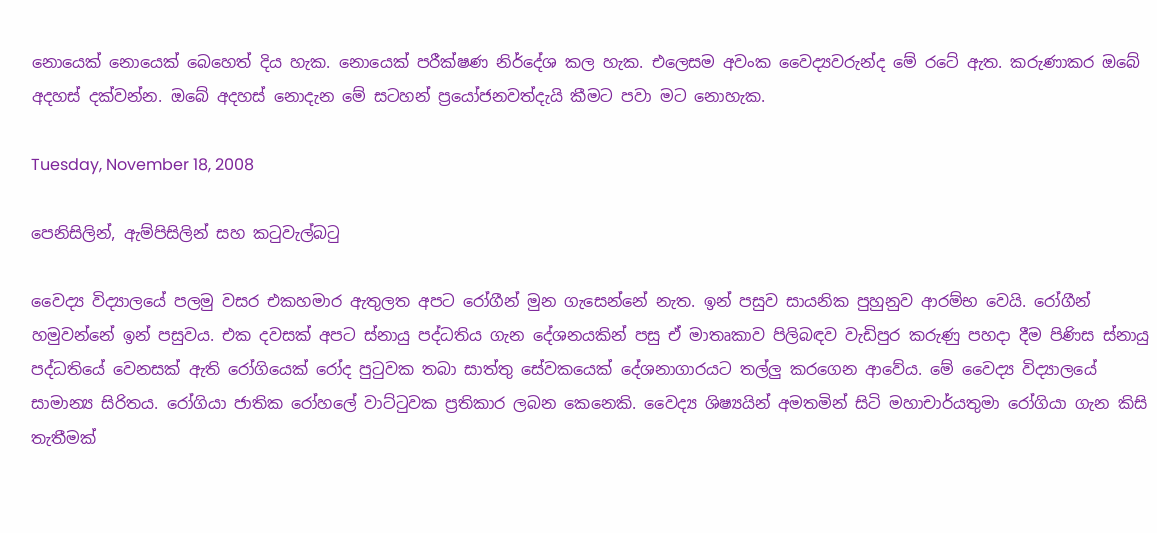නොයෙක් නොයෙක් බෙහෙත් දිය හැක. නොයෙක් පරීක්ෂණ නිර්දේශ කල හැක. එලෙසම අවංක වෛද්‍යවරුන්ද මේ රටේ ඇත. කරුණාකර ඔබේ අදහස් දක්වන්න. ඔබේ අදහස් නොදැන මේ සටහන් ප්‍රයෝජනවත්දැයි කීමට පවා මට නොහැක.

Tuesday, November 18, 2008

පෙනිසිලින්, ඇම්පිසිලින් සහ කටුවැල්බටු

වෛද්‍ය විද්‍යාලයේ පලමු වසර එකහමාර ඇතුලත අපට රෝගීන් මුන ගැසෙන්නේ නැත. ඉන් පසුව සායනික පුහුනුව ආරම්භ වෙයි. රෝගීන් හමුවන්නේ ඉන් පසුවය. එක දවසක් අපට ස්නායු පද්ධතිය ගැන දේශනයකින් පසු ඒ මාතෘකාව පිලිබඳව වැඩිපුර කරුණු පහදා දීම පිණිස ස්නායු පද්ධතියේ වෙනසක් ඇති රෝගියෙක් රෝද පුටුවක තබා සාත්තු සේවකයෙක් දේශනාගාරයට තල්ලු කරගෙන ආවේය. මේ වෛද්‍ය විද්‍යාලයේ සාමාන්‍ය සිරිතය. රෝගියා ජාතික රෝහලේ වාට්ටුවක ප්‍රතිකාර ලබන කෙනෙකි. වෛද්‍ය ශිෂ්‍යයින් අමතමින් සිටි මහාචාර්යතුමා රෝගියා ගැන කිසි තැතීමක්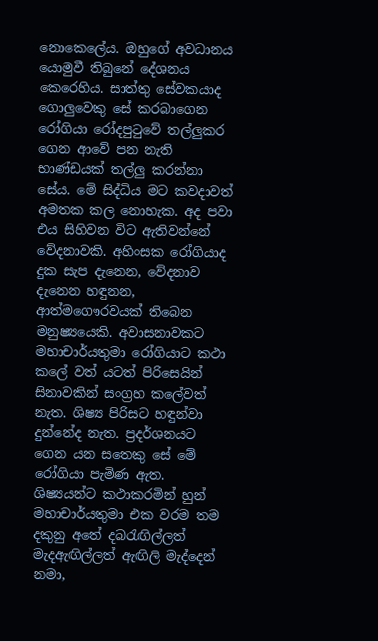නොකෙලේය. ඔහුගේ අවධානය යොමුවී තිබුනේ දේශනය කෙරෙහිය. සාත්තු සේවකයාද ගොලුවෙකු සේ කරබාගෙන රෝගියා රෝදපුටුවේ තල්ලුකර ගෙන ආවේ පන නැති භාණ්ඩයක් තල්ලු කරන්නා සේය. මේ සිද්ධිය මට කවදාවත් අමතක කල නොහැක. අද පවා එය සිහිවන විට ඇතිවන්නේ වේදනාවකි. අහිංසක රෝගියාද දුක සැප දැනෙන, වේදනාව දැනෙන හඳුනන, ආත්මගෞරවයක් තිබෙන මනුෂ්‍යයෙකි. අවාසනාවකට මහාචාර්යතුමා රෝගියාට කථා කලේ වත් යටත් පිරිසෙයින් සිනාවකින් සංග්‍රහ කලේවත් නැත. ශිෂ්‍ය පිරිසට හඳුන්වා දුන්නේද නැත. ප්‍රදර්ශනයට ගෙන යන සතෙකු සේ මේ රෝගියා පැමිණ ඇත. ශිෂ්‍යයන්ට කථාකරමින් හුන් මහාචාර්යතුමා එක වරම තම දකුනු අතේ දබරැඟිල්ලත් මැදඇඟිල්ලත් ඇඟිලි මැද්දෙන් නමා,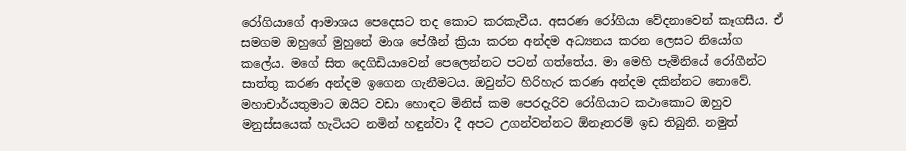රෝගියාගේ ආමාශය පෙදෙසට තද කොට කරකැවීය. අසරණ රෝගියා වේදනාවෙන් කෑගසීය. ඒ සමගම ඔහුගේ මුහුනේ මාශ පේශීන් ක්‍රියා කරන අන්දම අධ්‍යනය කරන ලෙසට නියෝග කලේය. මගේ සිත දෙගිඩියාවෙන් පෙලෙන්නට පටන් ගත්තේය. මා මෙහි පැමිනියේ රෝගීන්ට සාත්තු කරණ අන්දම ඉගෙන ගැනීමටය. ඔවුන්ට හිරිහැර කරණ අන්දම දකින්නට නොවේ. මහාචාර්යතුමාට ඔයිට වඩා හොඳට මිනිස් කම පෙරදැරිව රෝගියාට කථාකොට ඔහුව මනුස්සයෙක් හැටියට නමින් හඳුන්වා දී අපට උගන්වන්නට ඕනෑතරම් ඉඩ තිබුනි. නමුත්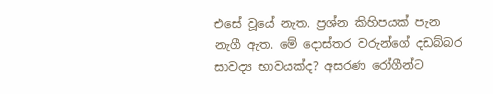එසේ වූයේ නැත. ප්‍රශ්න කිහිපයක් පැන නැගී ඇත. මේ දොස්තර වරුන්ගේ දඩබ්බර සාවද්‍ය භාවයක්ද? අසරණ රෝගීන්ට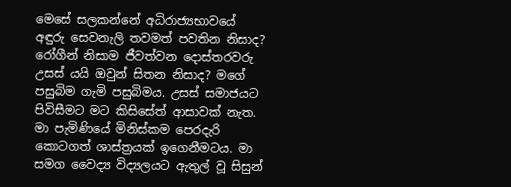මෙසේ සලකන්නේ අධිරාජ්‍යභාවයේ අඳුරු සෙවනැලි තවමත් පවතින නිසාද? රෝගීන් නිසාම ජීවත්වන දොස්තරවරු උසස් යයි ඔවුන් සිතන නිසාද? මගේ පසුබිම ගැමි පසුබිමය. උසස් සමාජයට පිවිසීමට මට කිසිසේත් ආසාවක් නැත. මා පැමිණියේ මිනිස්කම පෙරදැරි කොටගත් ශාස්ත්‍රයක් ඉගෙනීමටය. මා සමග වෛද්‍ය විද්‍යලයට ඇතුල් වූ සිසුන්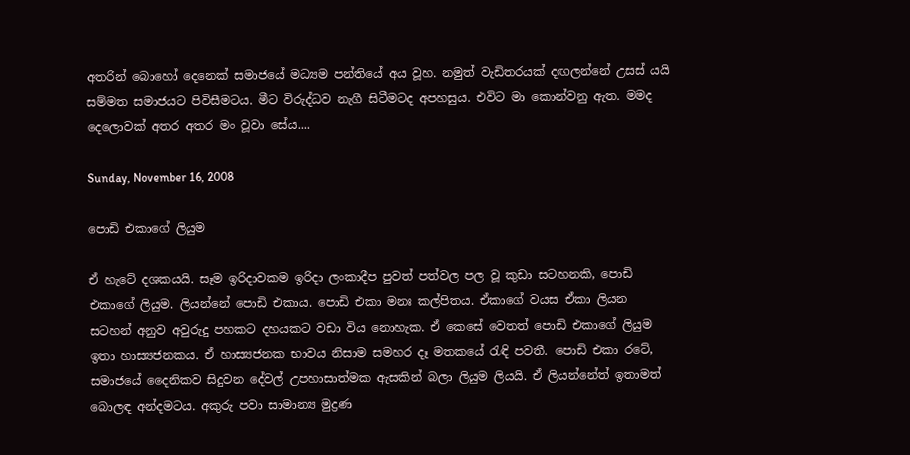අතරින් බොහෝ දෙනෙක් සමාජයේ මධ්‍යම පන්තියේ අය වූහ. නමුත් වැඩිතරයක් දඟලන්නේ උසස් යයි සම්මත සමාජයට පිවිසීමටය. මීට විරුද්ධව නැගී සිටීමටද අපහසුය. එවිට මා කොන්වනු ඇත. මමද දෙලොවක් අතර අතර මං වූවා සේය....

Sunday, November 16, 2008

පොඩි එකාගේ ලියුම

ඒ හැටේ දශකයයි. සෑම ඉරිදාවකම ඉරිදා ලංකාදීප පුවත් පත්වල පල වූ කුඩා සටහනකි, පොඩි එකාගේ ලියුම. ලියන්නේ පොඩි එකාය. පොඩි එකා මනඃ කල්පිතය. ඒකාගේ වයස ඒකා ලියන සටහන් අනුව අවුරුදු පහකට දහයකට වඩා විය නොහැක. ඒ කෙසේ වෙතත් පොඩි එකාගේ ලියුම ඉතා හාස්‍යජනකය. ඒ හාස්‍යජනක භාවය නිසාම සමහර දෑ මතකයේ රැඳි පවතී. පොඩි එකා රටේ, සමාජයේ දෛනිකව සිදුවන දේවල් උපහාසාත්මක ඇසකින් බලා ලියුම ලියයි. ඒ ලියන්නේත් ඉතාමත් බොලඳ අන්දමටය. අකුරු පවා සාමාන්‍ය මුද්‍රණ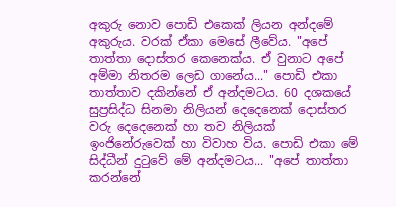අකුරු නොව පොඩි එකෙක් ලියන අන්දමේ අකුරුය. වරක් ඒකා මෙසේ ලීවේය. "අපේ තාත්තා දොස්තර කෙනෙක්ය. ඒ වුනාට අපේ අම්මා නිතරම ලෙඩ ගානේය..." පොඩි එකා තාත්තාව දකින්නේ ඒ අන්දමටය. 60 දශකයේ සුප්‍රසිද්ධ සිනමා නිලියන් දෙදෙනෙක් දොස්තර වරු දෙදෙනෙක් හා තව නිලියක් ඉංජිනේරුවෙක් හා විවාහ විය. පොඩි එකා මේ සිද්ධීන් දුටුවේ මේ අන්දමටය... "අපේ තාත්තා කරන්නේ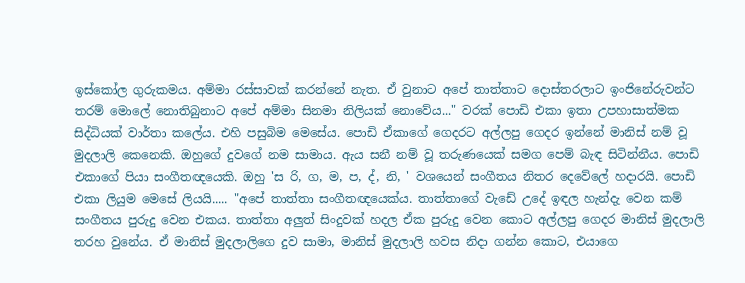ඉස්කෝල ගුරුකමය. අම්මා රස්සාවක් කරන්නේ නැත. ඒ වුනාට අපේ තාත්තාට දොස්තරලාට ඉංජිනේරුවන්ට තරම් මොලේ නොතිබුනාට අපේ අම්මා සිනමා නිලියක් නොවේය..." වරක් පොඩි එකා ඉතා උපහාසාත්මක සිද්ධියක් වාර්තා කලේය. එහි පසුබිම මෙසේය. පොඩි ඒකාගේ ගෙදරට අල්ලපු ගෙදර ඉන්නේ මානිස් නම් වූ මුදලාලි කෙනෙකි. ඔහුගේ දුවගේ නම සාමාය. ඇය සනී නම් වූ තරුණයෙක් සමග පෙම් බැඳ සිටින්නීය. පොඩි එකාගේ පියා සංගීතඥයෙකි. ඔහු 'ස රි, ග, ම, ප, ද්, නි, ' වශයෙන් සංගීතය නිතර දෙවේලේ හදාරයි. පොඩි එකා ලියුම මෙසේ ලියයි..... "අපේ තාත්තා සංගීතඥයෙක්ය. තාත්තාගේ වැඩේ උදේ ඉඳල හැන්දැ වෙන කම් සංගීතය පුරුදු වෙන එකය. තාත්තා අලුත් සිංදුවක් හදල ඒක පුරුදු වෙන කොට අල්ලපු ගෙදර මානිස් මුදලාලි තරහ වුනේය. ඒ මානිස් මුදලාලිගෙ දුව සාමා, මානිස් මුදලාලි හවස නිදා ගන්න කොට, එයාගෙ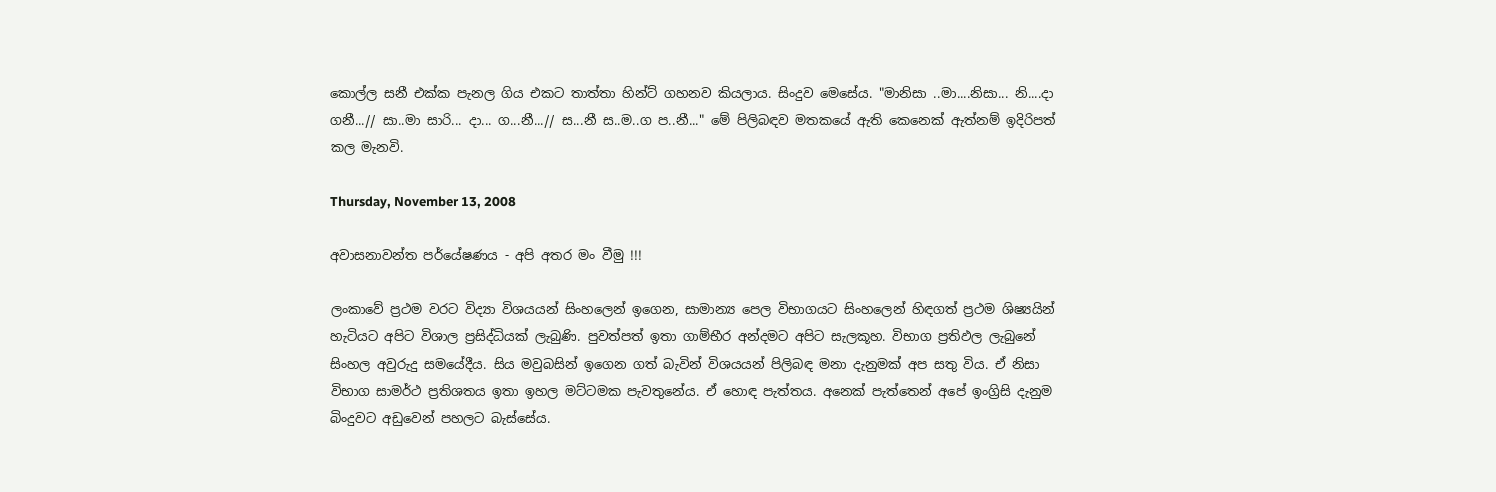කොල්ල සනී එක්ක පැනල ගිය එකට තාත්තා හින්ට් ගහනව කියලාය. සිංදුව මෙසේය. "මානිසා ..මා....නිසා... නි....දා ගනී...// සා..මා සාරි... දා... ග...නී...// ස...නී ස..ම..ග ප..නී..." මේ පිලිබඳව මතකයේ ඇති කෙනෙක් ඇත්නම් ඉදිරිපත් කල මැනවි.

Thursday, November 13, 2008

අවාසනාවන්ත පර්යේෂණය - අපි අතර මං වීමු !!!

ලංකාවේ ප්‍රථම වරට විද්‍යා විශයයන් සිංහලෙන් ඉගෙන, සාමාන්‍ය පෙල විභාගයට සිංහලෙන් හිඳගත් ප්‍රථම ශිෂ්‍යයින් හැටියට අපිට විශාල ප්‍රසිද්ධියක් ලැබුණි. පුවත්පත් ඉතා ගාම්භීර අන්දමට අපිට සැලකූහ. විභාග ප්‍රතිඵල ලැබුනේ සිංහල අවුරුදු සමයේදීය. සිය මවුබසින් ඉගෙන ගත් බැවින් විශයයන් පිලිබඳ මනා දැනුමක් අප සතු විය. ඒ නිසා විභාග සාමර්ථ ප්‍රතිශතය ඉතා ඉහල මට්ටමක පැවතුනේය. ඒ හොඳ පැත්තය. අනෙක් පැත්තෙන් අපේ ඉංග්‍රිසි දැනුම බිංදුවට අඩුවෙන් පහලට බැස්සේය.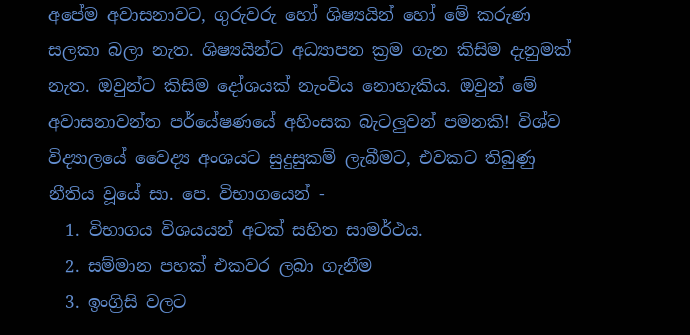අපේම අවාසනාවට, ගුරුවරු හෝ ශිෂ්‍යයින් හෝ මේ කරුණ සලකා බලා නැත. ශිෂ්‍යයින්ට අධ්‍යාපන ක්‍රම ගැන කිසිම දැනුමක් නැත. ඔවුන්ට කිසිම දෝශයක් නැංවිය නොහැකිය. ඔවුන් මේ අවාසනාවන්ත පර්යේෂණයේ අහිංසක බැටලුවන් පමනකි! විශ්ව විද්‍යාලයේ වෛද්‍ය අංශයට සුදුසුකම් ලැබීමට, එවකට තිබුණු නීතිය වූයේ සා. පෙ. විභාගයෙන් -
  1. විභාගය විශයයන් අටක් සහිත සාමර්ථය.
  2. සම්මාන පහක් එකවර ලබා ගැනීම
  3. ඉංග්‍රිසි වලට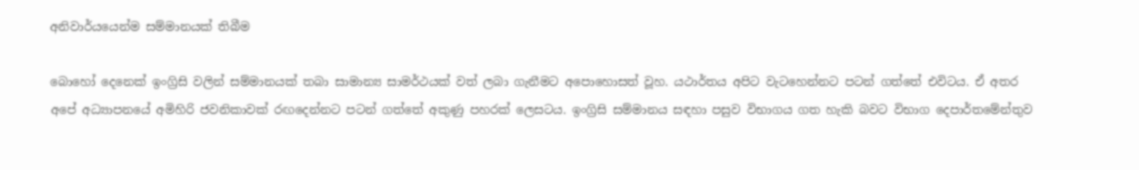අනිවාර්යයෙන්ම සම්මානයක් තිබීම

බොහෝ දෙනෙක් ඉංග්‍රිසි වලින් සම්මානයක් තබා සාමාන්‍ය සාමර්ථයක් වත් ලබා ගැනීමට අපොහොසත් වූහ. යථාර්තය අපිට වැටහෙන්නට පටන් ගත්තේ එවිටය. ඒ අතර අපේ අධ්‍යාපනයේ අමිහිරි ජවනිකාවක් රඟදෙන්නට පටන් ගත්තේ අකුණු පහරක් ලෙසටය. ඉංග්‍රිසි සම්මානය සඳහා පසුව විභාගය ගත හැකි බවට විභාග දෙපාර්තමේන්තුව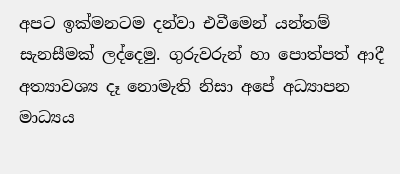අපට ඉක්මනටම දන්වා එවීමෙන් යන්තම් සැනසීමක් ලද්දෙමු. ගුරුවරුන් හා පොත්පත් ආදී අත්‍යාවශ්‍ය දෑ නොමැති නිසා අපේ අධ්‍යාපන මාධ්‍යය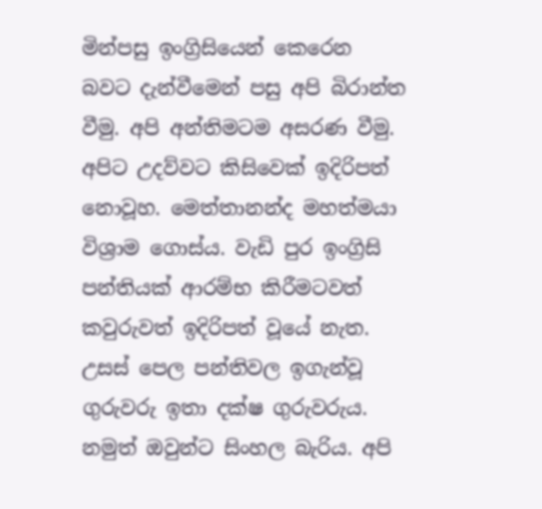මින්පසු ඉංග්‍රිසියෙන් කෙරෙන බවට දැන්වීමෙන් පසු අපි බිරාන්ත වීමු. අපි අන්තිමටම අසරණ වීමු. අපිට උදව්වට කිසිවෙක් ඉදිරිපත් නොවූහ. මෙත්තානන්ද මහත්මයා විශ්‍රාම ගොස්ය. වැඩි පුර ඉංග්‍රිසි පන්තියක් ආරම්භ කිරීමටවත් කවුරුවත් ඉදිරිපත් වූයේ නැත. උසස් පෙල පන්තිවල ඉගැන්වූ ගුරුවරු ඉතා දක්ෂ ගුරුවරුය. නමුත් ඔවුන්ට සිංහල බැරිය. අපි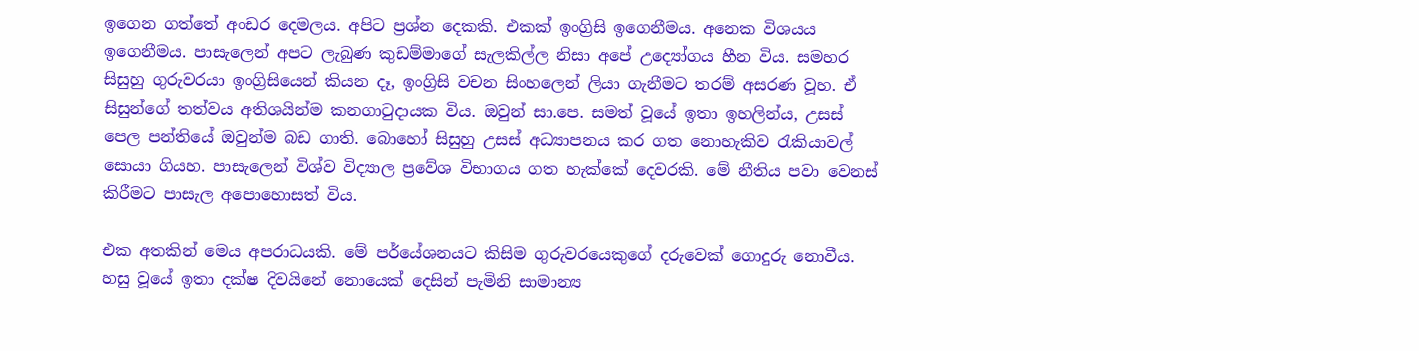ඉගෙන ගත්තේ අංඩර දෙමලය. අපිට ප්‍රශ්න දෙකකි. එකක් ඉංග්‍රිසි ඉගෙනීමය. අනෙක විශයය ඉගෙනීමය. පාසැලෙන් අපට ලැබුණ කුඩම්මාගේ සැලකිල්ල නිසා අපේ උද්‍යෝගය හීන විය. සමහර සිසුහු ගුරුවරයා ඉංග්‍රිසියෙන් කියන දෑ, ඉංග්‍රිසි වචන සිංහලෙන් ලියා ගැනීමට තරම් අසරණ වූහ. ඒ සිසුන්ගේ තත්වය අතිශයින්ම කනගාටුදායක විය. ඔවුන් සා.පෙ. සමත් වූයේ ඉතා ඉහලින්ය, උසස් පෙල පන්තියේ ඔවුන්ම බඩ ගාති. බොහෝ සිසුහු උසස් අධ්‍යාපනය කර ගත නොහැකිව රැකියාවල් සොයා ගියහ. පාසැලෙන් විශ්ව විද්‍යාල ප්‍රවේශ විභාගය ගත හැක්කේ දෙවරකි. මේ නීතිය පවා වෙනස් කිරීමට පාසැල අපොහොසත් විය.

එක අතකින් මෙය අපරාධයකි. මේ පර්යේශනයට කිසිම ගුරුවරයෙකුගේ දරුවෙක් ගොදුරු නොවීය. හසු වූයේ ඉතා දක්ෂ දිවයිනේ නොයෙක් දෙසින් පැමිනි සාමාන්‍ය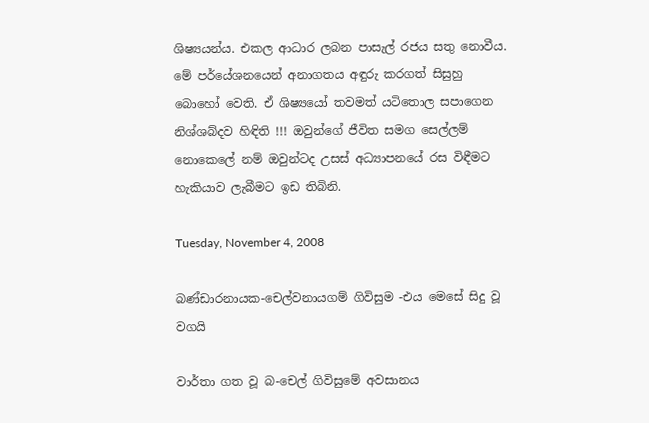ශිෂ්‍යයන්ය. එකල ආධාර ලබන පාසැල් රජය සතු නොවීය. මේ පර්යේශනයෙන් අනාගතය අඳුරු කරගත් සිසුහු බොහෝ වෙති. ඒ ශිෂ්‍යයෝ තවමත් යටිතොල සපාගෙන නිශ්ශබ්දව හිඳිති !!! ඔවුන්ගේ ජීවිත සමග සෙල්ලම් නොකෙලේ නම් ඔවුන්ටද උසස් අධ්‍යාපනයේ රස විඳීමට හැකියාව ලැබීමට ඉඩ තිබිනි.

Tuesday, November 4, 2008

බණ්ඩාරනායක-චෙල්වනායගම් ගිවිසුම -එය මෙසේ සිදු වූ වගයි

වාර්තා ගත වූ බ-චෙල් ගිවිසුමේ අවසානය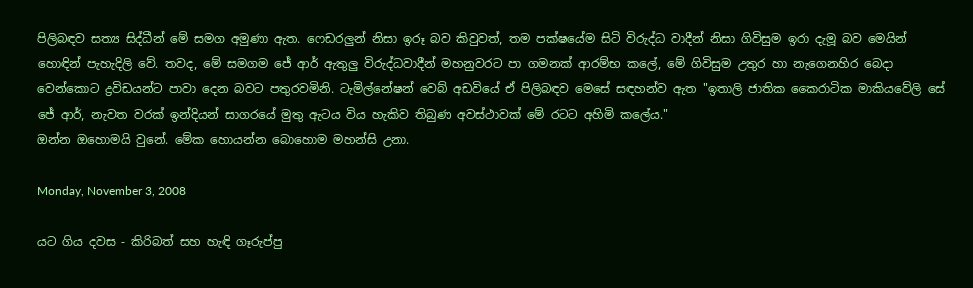පිලිබඳව සත්‍ය සිද්ධීන් මේ සමග අමුණා ඇත. ෆෙඩරලුන් නිසා ඉරූ බව කිවුවත්, තම පක්ෂයේම සිටි විරුද්ධ වාදීන් නිසා ගිවිසුම ඉරා දැමූ බව මෙයින් හොඳින් පැහැදිලි වේ. තවද, මේ සමගම ජේ ආර් ඇතුලු විරුද්ධවාදීන් මහනුවරට පා ගමනක් ආරම්භ කලේ, මේ ගිවිසුම උතුර හා නැගෙනහිර බෙදා වෙන්කොට ද්‍රවිඩයන්ට පාවා දෙන බවට පතුරවමිනි. ටැමිල්නේෂන් වෙබ් අඩවියේ ඒ පිලිබඳව මෙසේ සඳහන්ව ඇත "ඉතාලි ජාතික කෛරාටික මාකියවේලි සේ ජේ ආර්, නැවත වරක් ඉන්දියන් සාගරයේ මුතු ඇටය විය හැකිව තිබුණ අවස්ථාවක් මේ රටට අහිමි කලේය."
ඔන්න ඔහොමයි වුනේ. මේක හොයන්න බොහොම මහන්සි උනා.

Monday, November 3, 2008

යට ගිය දවස - කිරිබත් සහ හැඳි ගෑරුප්පු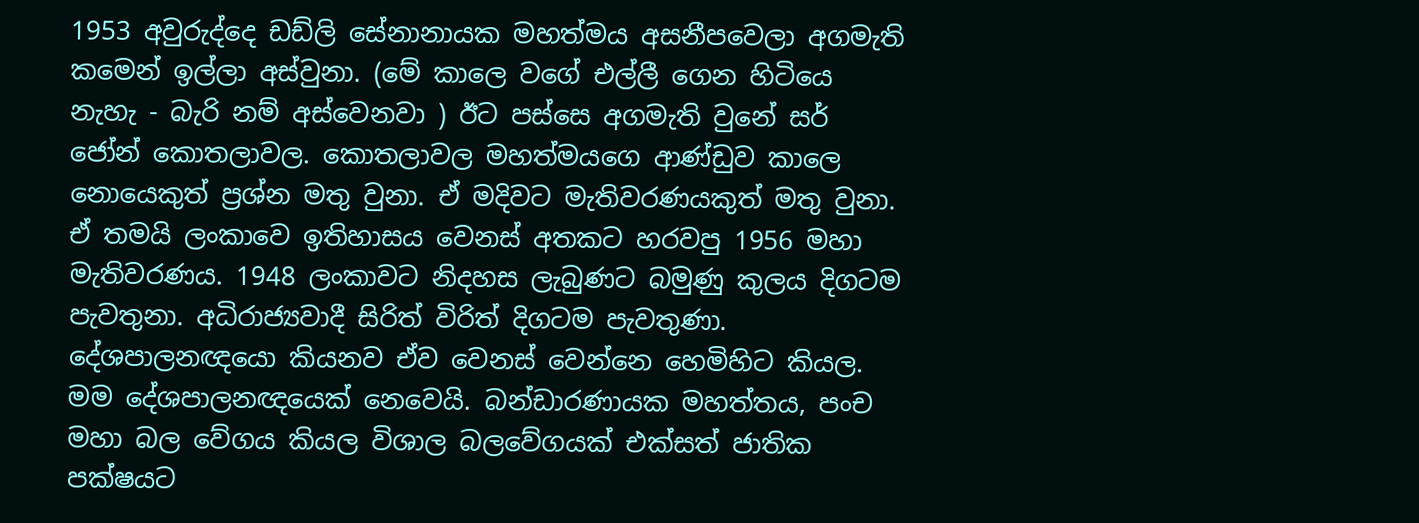1953 අවුරුද්දෙ ඩඩ්ලි සේනානායක මහත්මය අසනීපවෙලා අගමැති කමෙන් ඉල්ලා අස්වුනා. (මේ කාලෙ වගේ එල්ලී ගෙන හිටියෙ නැහැ - බැරි නම් අස්වෙනවා ) ඊට පස්සෙ අගමැති වුනේ සර් ජෝන් කොතලාවල. කොතලාවල මහත්මයගෙ ආණ්ඩුව කාලෙ නොයෙකුත් ප්‍රශ්න මතු වුනා. ඒ මදිවට මැතිවරණයකුත් මතු වුනා. ඒ තමයි ලංකාවෙ ඉතිහාසය වෙනස් අතකට හරවපු 1956 මහා මැතිවරණය. 1948 ලංකාවට නිදහස ලැබුණට බමුණු කුලය දිගටම පැවතුනා. අධිරාජ්‍යවාදී සිරිත් විරිත් දිගටම පැවතුණා. දේශපාලනඥයො කියනව ඒව වෙනස් වෙන්නෙ හෙමිහිට කියල. මම දේශපාලනඥයෙක් නෙවෙයි. බන්ඩාරණායක මහත්තය, පංච මහා බල වේගය කියල විශාල බලවේගයක් එක්සත් ජාතික පක්ෂයට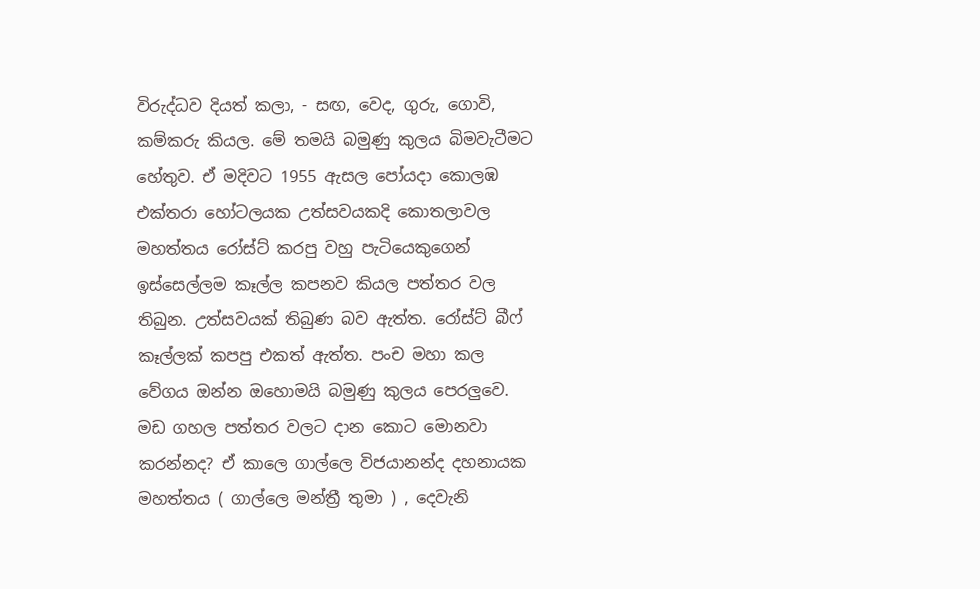විරුද්ධව දියත් කලා, - සඟ, වෙද, ගුරු, ගොවි, කම්කරු කියල. මේ තමයි බමුණු කුලය බිමවැටීමට හේතුව. ඒ මදිවට 1955 ඇසල පෝයදා කොලඹ එක්තරා හෝටලයක උත්සවයකදි කොතලාවල මහත්තය රෝස්ට් කරපු වහු පැටියෙකුගෙන් ඉස්සෙල්ලම කෑල්ල කපනව කියල පත්තර වල තිබුන. උත්සවයක් තිබුණ බව ඇත්ත. රෝස්ට් බීෆ් කෑල්ලක් කපපු එකත් ඇත්ත. පංච මහා කල වේගය ඔන්න ඔහොමයි බමුණු කුලය පෙරලුවෙ. මඩ ගහල පත්තර වලට දාන කොට මොනවා කරන්නද? ඒ කාලෙ ගාල්ලෙ විජයානන්ද දහනායක මහත්තය ( ගාල්ලෙ මන්ත්‍රී තුමා ) , දෙවැනි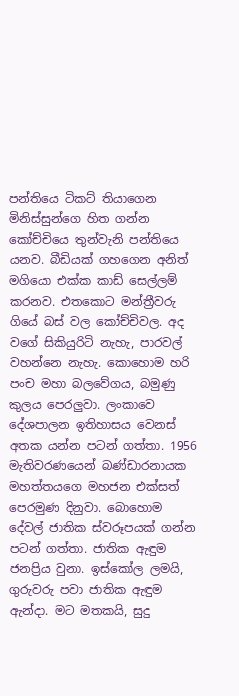පන්තියෙ ටිකට් තියාගෙන මිනිස්සුන්ගෙ හිත ගන්න කෝච්චියෙ තුන්වැනි පන්තියෙ යනව. බීඩියක් ගහගෙන අනිත් මගියො එක්ක කාඩ් සෙල්ලම් කරනව. එතකොට මන්ත්‍රීවරු ගියේ බස් වල කෝච්චිවල. අද වගේ සිකියුරිටි නැහැ, පාරවල් වහන්නෙ නැහැ. කොහොම හරි පංච මහා බලවේගය, බමුණු කුලය පෙරලුවා. ලංකාවෙ දේශපාලන ඉතිහාසය වෙනස් අතක යන්න පටන් ගත්තා. 1956 මැතිවරණයෙන් බණ්ඩාරනායක මහත්තයගෙ මහජන එක්සත් පෙරමුණ දිනුවා. බොහොම දේවල් ජාතික ස්වරූපයක් ගන්න පටන් ගත්තා. ජාතික ඇඳුම ජනප්‍රිය වුනා. ඉස්කෝල ලමයි, ගුරුවරු පවා ජාතික ඇඳුම ඇන්දා. මට මතකයි, සුදු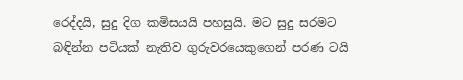රෙද්දයි, සුදු දිග කමිසයයි පහසුයි. මට සුදු සරමට බඳින්න පටියක් නැතිව ගුරුවරයෙකුගෙන් පරණ ටයි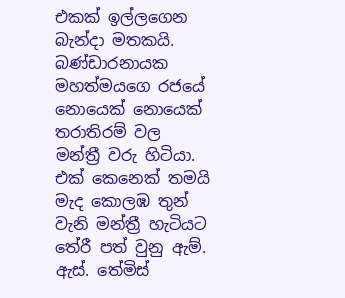එකක් ඉල්ලගෙන බැන්දා මතකයි. බණ්ඩාරනායක මහත්මයගෙ රජයේ නොයෙක් නොයෙක් තරාතිරම් වල මන්ත්‍රී වරු හිටියා. එක් කෙනෙක් තමයි මැද කොලඹ තුන් වැනි මන්ත්‍රී හැටියට තේරී පත් වුනු ඇම්. ඇස්. තේමිස්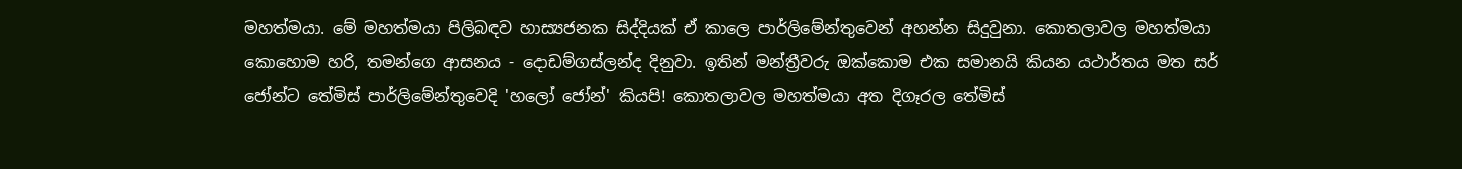මහත්මයා. මේ මහත්මයා පිලිබඳව හාස්‍යජනක සිද්දියක් ඒ කාලෙ පාර්ලිමේන්තුවෙන් අහන්න සිදුවුනා. කොතලාවල මහත්මයා කොහොම හරි, තමන්ගෙ ආසනය - දොඩම්ගස්ලන්ද දිනුවා. ඉතින් මන්ත්‍රීවරු ඔක්කොම එක සමානයි කියන යථාර්තය මත සර් ජෝන්ට තේමිස් පාර්ලිමේන්තුවෙදි 'හලෝ ජෝන්' කියපි! කොතලාවල මහත්මයා අත දිගෑරල තේමිස්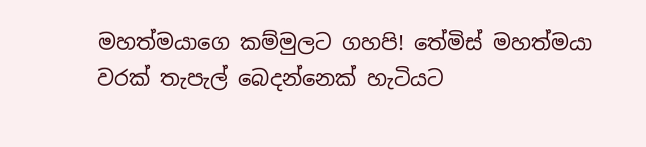මහත්මයාගෙ කම්මුලට ගහපි! තේමිස් මහත්මයා වරක් තැපැල් බෙදන්නෙක් හැටියට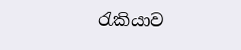රැකියාව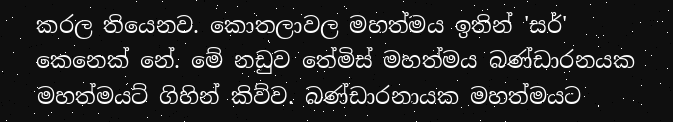කරල තියෙනව. කොතලාවල මහත්මය ඉතින් 'සර්' කෙනෙක් නේ. මේ නඩුව තේමිස් මහත්මය බණ්ඩාරනයක මහත්මයට් ගිහින් කිව්ව. බණ්ඩාරනායක මහත්මයට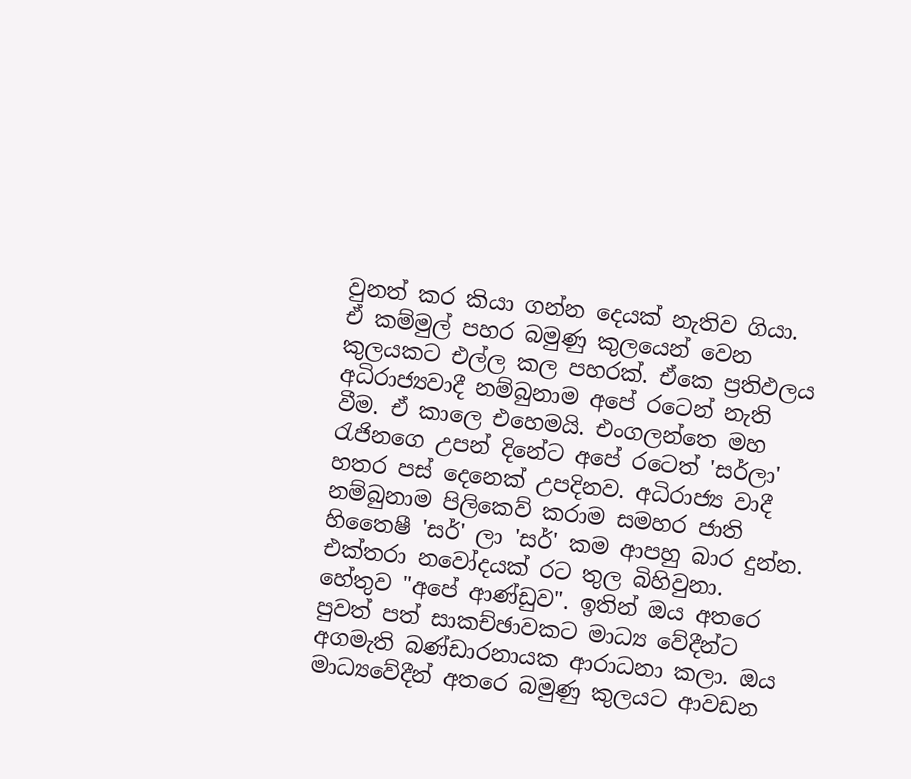වුනත් කර කියා ගන්න දෙයක් නැතිව ගියා. ඒ කම්මුල් පහර බමුණු කුලයෙන් වෙන කුලයකට එල්ල කල පහරක්. ඒකෙ ප්‍රතිඵලය අධිරාජ්‍යවාදී නම්බුනාම අපේ රටෙන් නැති වීම. ඒ කාලෙ එහෙමයි. එංගලන්තෙ මහ රැජිනගෙ උපන් දිනේට අපේ රටෙත් 'සර්ලා' හතර පස් දෙනෙක් උපදිනව. අධිරාජ්‍ය වාදී නම්බුනාම පිලිකෙව් කරාම සමහර ජාති හිතෛෂී 'සර්' ලා 'සර්' කම ආපහු බාර දුන්න. එක්තරා නවෝදයක් රට තුල බිහිවුනා. හේතුව "අපේ ආණ්ඩුව". ඉතින් ඔය අතරෙ පුවත් පත් සාකච්ඡාවකට මාධ්‍ය වේදීන්ට අගමැති බණ්ඩාරනායක ආරාධනා කලා. ඔය මාධ්‍යවේදීන් අතරෙ බමුණු කුලයට ආවඩන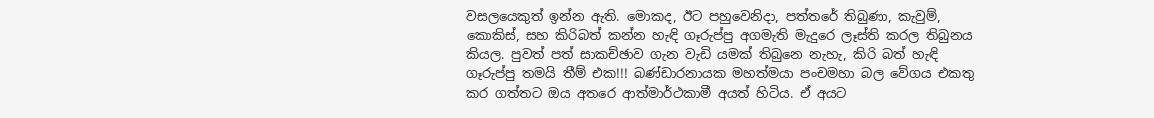වසලයෙකුත් ඉන්න ඇති. මොකද, ඊට පහුවෙනිදා, පත්තරේ තිබුණා, කැවුම්, කොකිස්, සහ කිරිබත් කන්න හැඳි ගෑරුප්පු අගමැති මැදුරෙ ලෑස්ති කරල තිබුනය කියල. පුවත් පත් සාකච්ඡාව ගැන වැඩි යමක් තිබුනෙ නැහැ, කිරි බත් හැඳි ගෑරුප්පු තමයි තීම් එක!!! බණ්ඩාරනායක මහත්මයා පංචමහා බල වේගය එකතු කර ගත්තට ඔය අතරෙ ආත්මාර්ථකාමී අයත් හිටිය. ඒ අයට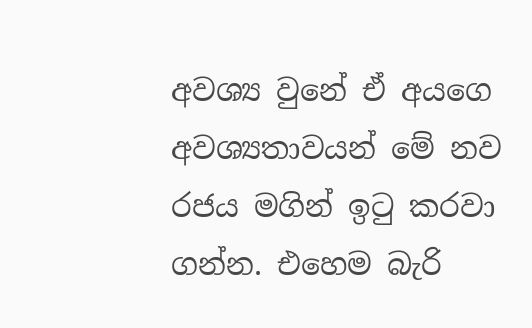අවශ්‍ය වුනේ ඒ අයගෙ අවශ්‍යතාවයන් මේ නව රජය මගින් ඉටු කරවා ගන්න. එහෙම බැරි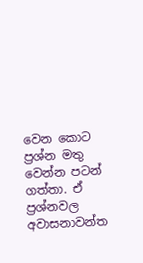වෙන කොට ප්‍රශ්න මතු වෙන්න පටන් ගත්තා. ඒ ප්‍රශ්නවල අවාසනාවන්ත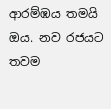ආරම්ඹය තමයි ඔය. නව රජයට තවම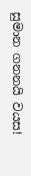සුමාන ගනනයි වයස!